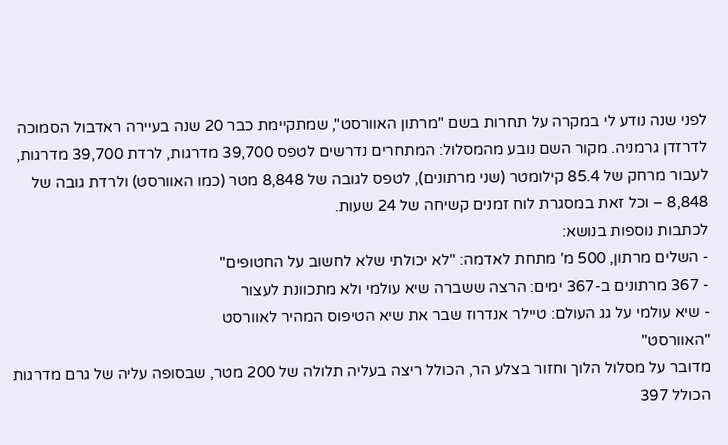לפני שנה נודע לי במקרה על תחרות בשם "מרתון האוורסט", שמתקיימת כבר 20 שנה בעיירה ראדבול הסמוכה לדרזדן גרמניה. מקור השם נובע מהמסלול: המתחרים נדרשים לטפס 39,700 מדרגות, לרדת 39,700 מדרגות, לעבור מרחק של 85.4 קילומטר (שני מרתונים), לטפס לגובה של 8,848 מטר (כמו האוורסט) ולרדת גובה של 8,848 – וכל זאת במסגרת לוח זמנים קשיחה של 24 שעות.
לכתבות נוספות בנושא:
- השלים מרתון, 500 מ' מתחת לאדמה: "לא יכולתי שלא לחשוב על החטופים"
- 367 מרתונים ב-367 ימים: הרצה ששברה שיא עולמי ולא מתכוונת לעצור
- שיא עולמי על גג העולם: טיילר אנדרוז שבר את שיא הטיפוס המהיר לאוורסט
"האוורסט"
מדובר על מסלול הלוך וחזור בצלע הר, הכולל ריצה בעליה תלולה של 200 מטר, שבסופה עליה של גרם מדרגות הכולל 397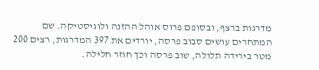מדרגות ברצף, ובסופם פרוס אוהל ההזנה ולוגיסטיקה. שם המתחרים עושים סבוב פרסה, יורדים את 397 המדרגות, רצים 200 מטר בירידה תלולה, שוב פרסה וכך חוזר חלילה.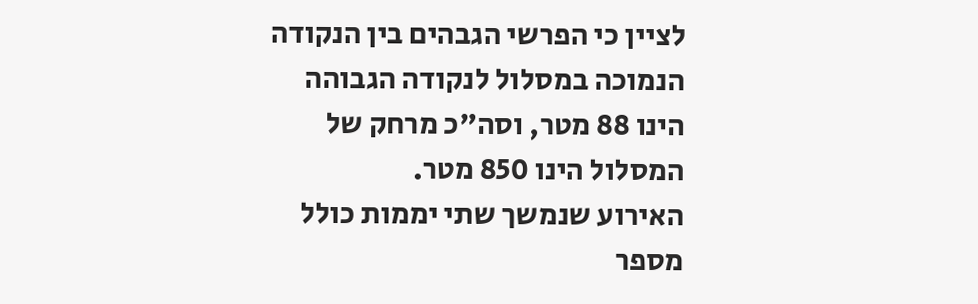לציין כי הפרשי הגבהים בין הנקודה הנמוכה במסלול לנקודה הגבוהה הינו 88 מטר, וסה"כ מרחק של המסלול הינו 850 מטר.
האירוע שנמשך שתי יממות כולל מספר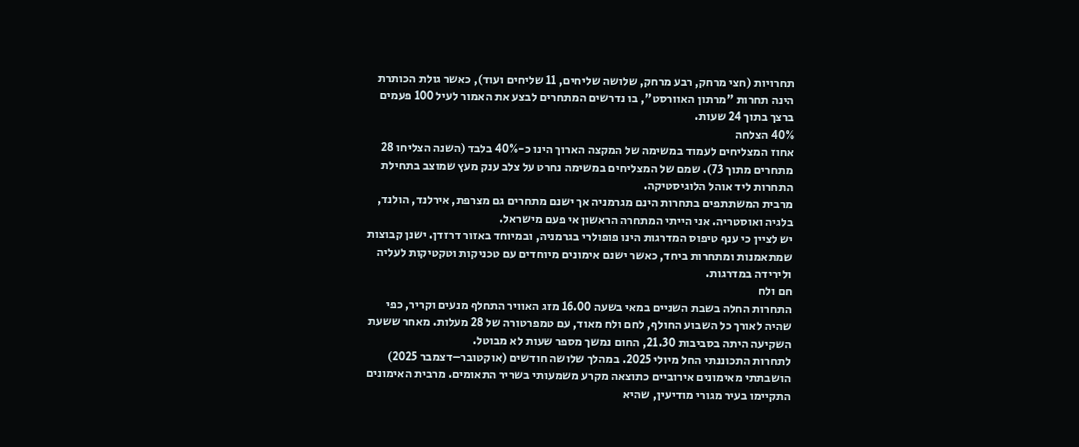תחרויות (חצי מרחק, רבע מרחק, שלושה שליחים, 11 שליחים ועוד), כאשר גולת הכותרת הינה תחרות "מרתון האוורסט", בו נדרשים המתחרים לבצע את האמור לעיל 100 פעמים ברצך בתוך 24 שעות.
40% הצלחה
אחוז המצליחים לעמוד במשימה של המקצה הארוך הינו כ-40% בלבד (השנה הצליחו 28 מתחרים מתוך 73). שמם של המצליחים במשימה נחרט על צלב ענק מעץ שמוצב בתחילת התחרות ליד אוהל הלוגיסטיקה.
מרבית המשתתפים בתחרות הינם מגרמניה אך ישנם מתחרים גם מצרפת, אירלנד, הולנד, בלגיה ואוסטריה. אני הייתי המתחרה הראשון אי פעם מישראל.
יש לציין כי ענף טיפוס המדרגות הינו פופולרי בגרמניה, ובמיוחד באזור דרזדן. ישנן קבוצות שמתאמנות ומתחרות ביחד, כאשר ישנם אימונים מיוחדים עם טכניקות וטקטיקות לעליה ולירידה במדרגות.
חם ולח
התחרות החלה בשבת השניים במאי בשעה 16.00 מזג האוויר התחלף מנעים וקריר, כפי שהיה לאורך כל השבוע החולף, לחם ולח מאוד, עם טמפרטורה של 28 מעלות. מאחר ששעת השקיעה היתה בסביבות 21.30, החום נמשך מספר שעות לא מבוטל.
לתחרות התכוננתי החל מיולי 2025. במהלך שלושה חודשים (אוקטובר–דצמבר 2025) הושבתתי מאימונים אירוביים כתוצאה מקרע משמעותי בשריר התאומים. מרבית האימונים התקיימו בעיר מגורי מודיעין, שהיא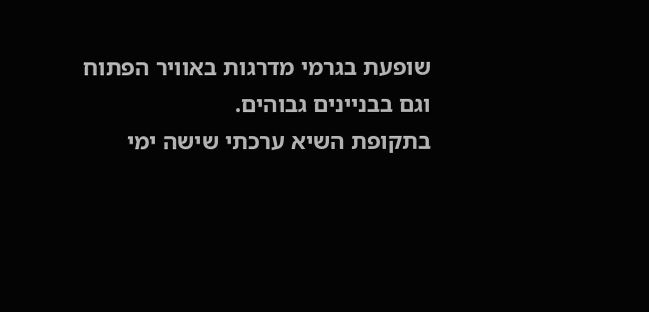שופעת בגרמי מדרגות באוויר הפתוח וגם בבניינים גבוהים.
בתקופת השיא ערכתי שישה ימי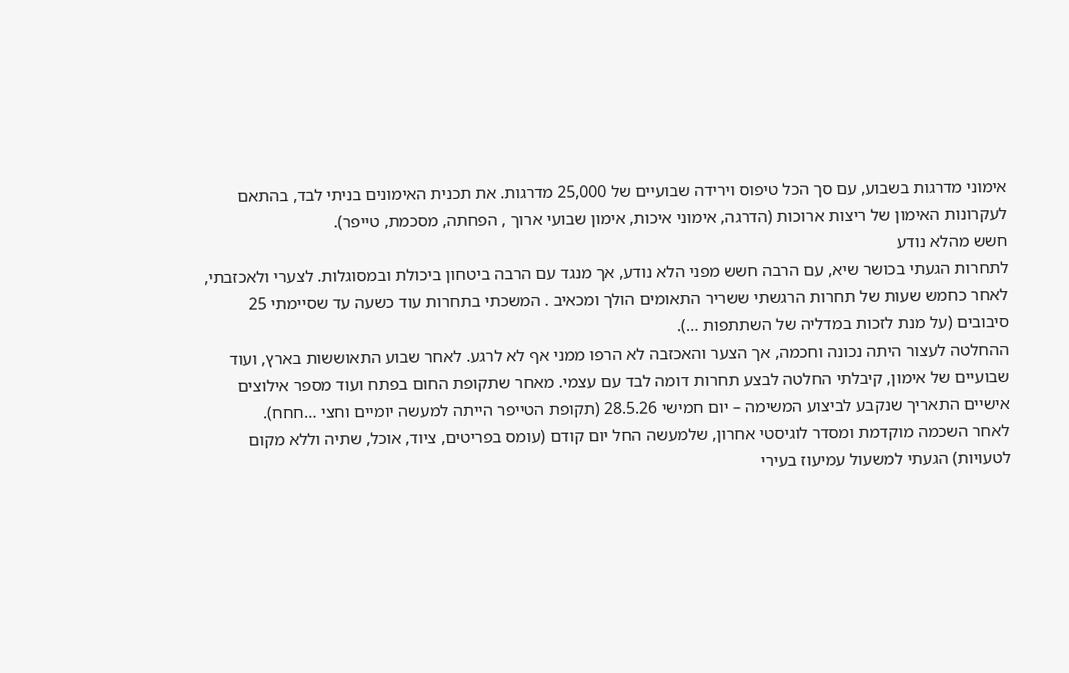אימוני מדרגות בשבוע, עם סך הכל טיפוס וירידה שבועיים של 25,000 מדרגות. את תכנית האימונים בניתי לבד, בהתאם לעקרונות האימון של ריצות ארוכות (הדרגה, אימוני איכות, אימון שבועי ארוך , הפחתה, מסכמת, טייפר).
חשש מהלא נודע
לתחרות הגעתי בכושר שיא, עם הרבה חשש מפני הלא נודע, אך מנגד עם הרבה ביטחון ביכולת ובמסוגלות. לצערי ולאכזבתי, לאחר כחמש שעות של תחרות הרגשתי ששריר התאומים הולך ומכאיב . המשכתי בתחרות עוד כשעה עד שסיימתי 25 סיבובים (על מנת לזכות במדליה של השתתפות …).
ההחלטה לעצור היתה נכונה וחכמה, אך הצער והאכזבה לא הרפו ממני אף לא לרגע. לאחר שבוע התאוששות בארץ, ועוד שבועיים של אימון, קיבלתי החלטה לבצע תחרות דומה לבד עם עצמי. מאחר שתקופת החום בפתח ועוד מספר אילוצים אישיים התאריך שנקבע לביצוע המשימה – יום חמישי 28.5.26 (תקופת הטייפר הייתה למעשה יומיים וחצי …חחח).
לאחר השכמה מוקדמת ומסדר לוגיסטי אחרון, שלמעשה החל יום קודם (עומס בפריטים, ציוד, אוכל, שתיה וללא מקום לטעויות) הגעתי למשעול עמיעוז בעירי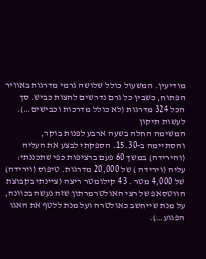מודיעין. המשעול כולל שלושה גרמי מדרגות באוויר הפתוח, כשבין כל גרם נדרשים לחצות כביש. סך הכל 324 מדרגות (לא כולל מדרכות וכבישים…).
לעשות תיקון
המשימה החלה בשעה ארבע לפנות בוקר, והסתיימה ב-15.30. הספקתי לבצע את העליה (והירידה) במשך 60 פעם ברציפות כפי שתכננתי: עליה (וירידה ) של 20,000 מדרגות. טיפוס (וירידה) של 4,000 מטר . 43 קילומטר ריצה (ציינתי בקבוצת הווטסאפ של רצי האולטרמרתון שזה נעשה בכוונה, על מנת שייחשב כאולטרה ועל מנת ללטף את האגו הפגוע…).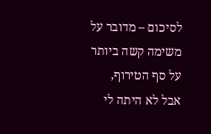לסיכום – מדובר על משימה קשה ביותר על סף הטירוף, אבל לא היתה לי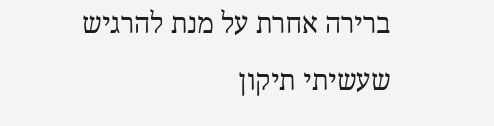ברירה אחרת על מנת להרגיש שעשיתי תיקון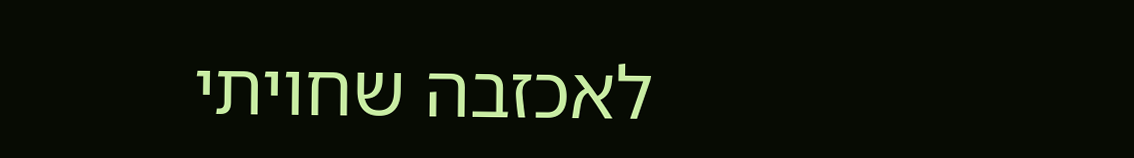לאכזבה שחויתי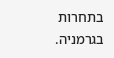בתחרות בגרמניה.